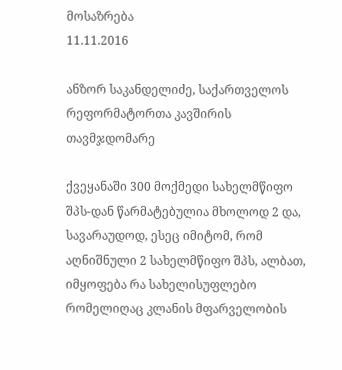მოსაზრება
11.11.2016

ანზორ საკანდელიძე, საქართველოს რეფორმატორთა კავშირის თავმჯდომარე

ქვეყანაში 300 მოქმედი სახელმწიფო შპს-დან წარმატებულია მხოლოდ 2 და, სავარაუდოდ, ესეც იმიტომ, რომ აღნიშნული 2 სახელმწიფო შპს, ალბათ, იმყოფება რა სახელისუფლებო რომელიღაც კლანის მფარველობის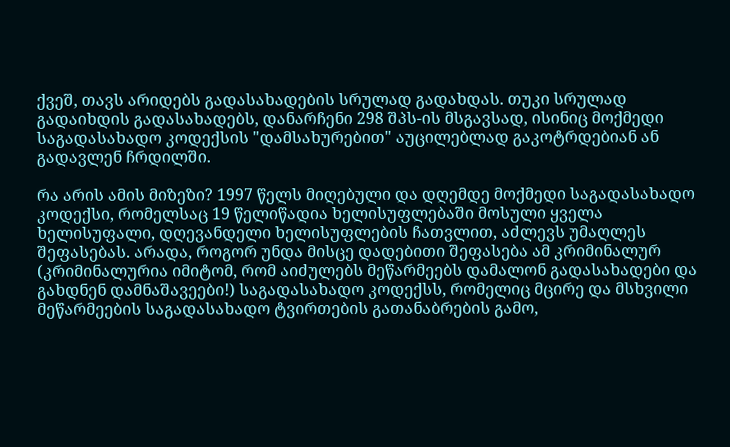ქვეშ, თავს არიდებს გადასახადების სრულად გადახდას. თუკი სრულად გადაიხდის გადასახადებს, დანარჩენი 298 შპს-ის მსგავსად, ისინიც მოქმედი საგადასახადო კოდექსის "დამსახურებით" აუცილებლად გაკოტრდებიან ან გადავლენ ჩრდილში.

რა არის ამის მიზეზი? 1997 წელს მიღებული და დღემდე მოქმედი საგადასახადო კოდექსი, რომელსაც 19 წელიწადია ხელისუფლებაში მოსული ყველა ხელისუფალი, დღევანდელი ხელისუფლების ჩათვლით, აძლევს უმაღლეს შეფასებას. არადა, როგორ უნდა მისცე დადებითი შეფასება ამ კრიმინალურ (კრიმინალურია იმიტომ, რომ აიძულებს მეწარმეებს დამალონ გადასახადები და გახდნენ დამნაშავეები!) საგადასახადო კოდექსს, რომელიც მცირე და მსხვილი მეწარმეების საგადასახადო ტვირთების გათანაბრების გამო,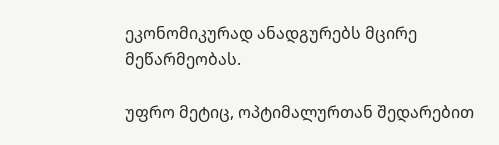ეკონომიკურად ანადგურებს მცირე მეწარმეობას.

უფრო მეტიც, ოპტიმალურთან შედარებით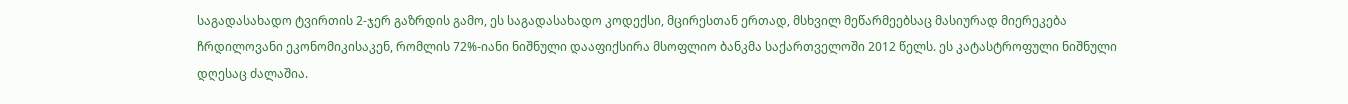საგადასახადო ტვირთის 2-ჯერ გაზრდის გამო, ეს საგადასახადო კოდექსი, მცირესთან ერთად, მსხვილ მეწარმეებსაც მასიურად მიერეკება ჩრდილოვანი ეკონომიკისაკენ, რომლის 72%-იანი ნიშნული დააფიქსირა მსოფლიო ბანკმა საქართველოში 2012 წელს. ეს კატასტროფული ნიშნული დღესაც ძალაშია.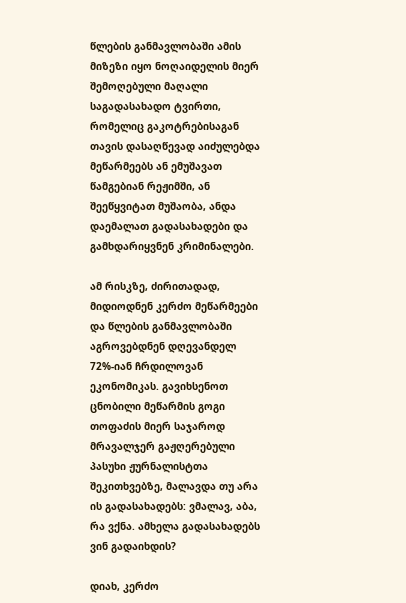წლების განმავლობაში ამის მიზეზი იყო ნოღაიდელის მიერ შემოღებული მაღალი საგადასახადო ტვირთი, რომელიც გაკოტრებისაგან თავის დასაღწევად აიძულებდა მეწარმეებს ან ემუშავათ წამგებიან რეჟიმში, ან შეეწყვიტათ მუშაობა, ანდა დაემალათ გადასახადები და გამხდარიყვნენ კრიმინალები.

ამ რისკზე, ძირითადად, მიდიოდნენ კერძო მეწარმეები და წლების განმავლობაში აგროვებდნენ დღევანდელ 72%-იან ჩრდილოვან ეკონომიკას. გავიხსენოთ ცნობილი მეწარმის გოგი თოფაძის მიერ საჯაროდ მრავალჯერ გაჟღერებული პასუხი ჟურნალისტთა შეკითხვებზე, მალავდა თუ არა ის გადასახადებს: ვმალავ, აბა, რა ვქნა. ამხელა გადასახადებს ვინ გადაიხდის?

დიახ, კერძო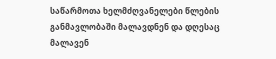საწარმოთა ხელმძღვანელები წლების განმავლობაში მალავდნენ და დღესაც მალავენ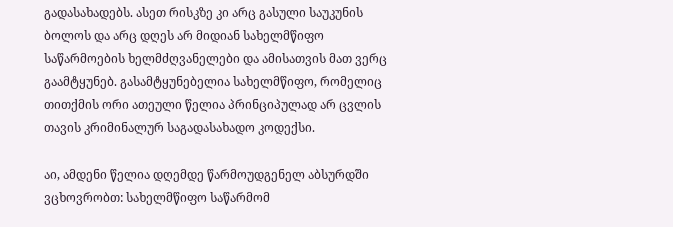გადასახადებს. ასეთ რისკზე კი არც გასული საუკუნის ბოლოს და არც დღეს არ მიდიან სახელმწიფო საწარმოების ხელმძღვანელები და ამისათვის მათ ვერც გაამტყუნებ. გასამტყუნებელია სახელმწიფო, რომელიც თითქმის ორი ათეული წელია პრინციპულად არ ცვლის თავის კრიმინალურ საგადასახადო კოდექსი.

აი, ამდენი წელია დღემდე წარმოუდგენელ აბსურდში ვცხოვრობთ: სახელმწიფო საწარმომ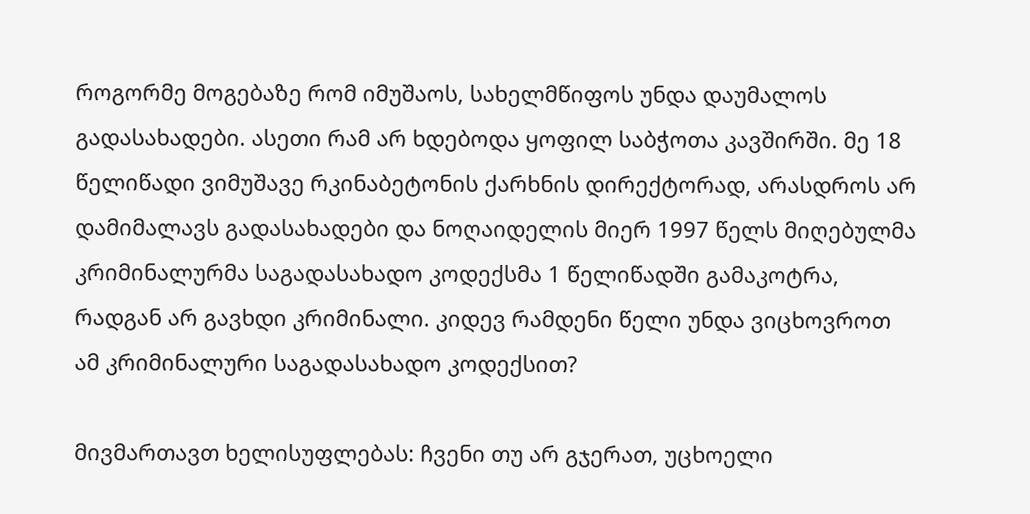როგორმე მოგებაზე რომ იმუშაოს, სახელმწიფოს უნდა დაუმალოს გადასახადები. ასეთი რამ არ ხდებოდა ყოფილ საბჭოთა კავშირში. მე 18 წელიწადი ვიმუშავე რკინაბეტონის ქარხნის დირექტორად, არასდროს არ დამიმალავს გადასახადები და ნოღაიდელის მიერ 1997 წელს მიღებულმა კრიმინალურმა საგადასახადო კოდექსმა 1 წელიწადში გამაკოტრა, რადგან არ გავხდი კრიმინალი. კიდევ რამდენი წელი უნდა ვიცხოვროთ ამ კრიმინალური საგადასახადო კოდექსით?

მივმართავთ ხელისუფლებას: ჩვენი თუ არ გჯერათ, უცხოელი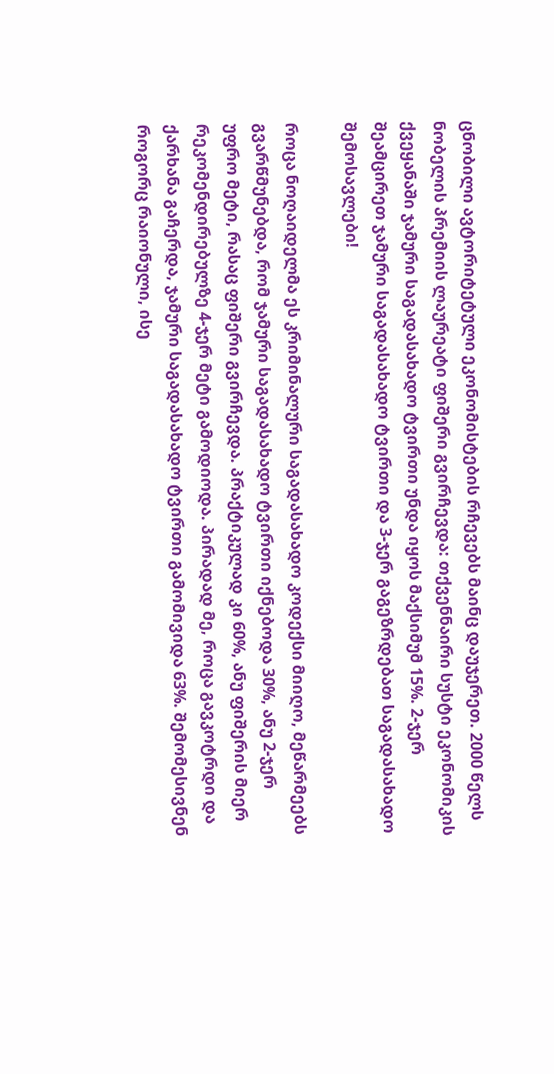ცნობილი ავტორიტეტული ეკონომისტების რჩევებს მაინც დაუჯერეთ. 2000 წელს ნობელის პრემიის ლაურეატი ფიშერი გვირჩევდა: თქვენნაირი სუსტი ეკონომიკის ქვეყანაში ჯამური საგადასახადო ტვირთი უნდა იყოს მაქსიმუმ 15%. 2-ჯერ შეამცირეთ ჯამური საგადასახადო ტვირთი და 3-ჯერ გაგეზრდებათ საგადასახადო შემოსავლები!

როცა ნოღაიდელმა ეს კრიმინალური საგადასახადო კოდექსი მიიღო, მეწარმეებს გვარწმუნებდა, რომ ჯამური საგადასახადო ტვირთი იქნებოდა 30%, ანუ 2-ჯერ უფრო მეტი, რასაც ფიშერი გვირჩევდა. პრაქტიკულად კი 60%, ანუ ფიშერის მიერ რეკომენდირებულზე 4-ჯერ მეტი გამოდიოდა. პირადად მე, როცა გავკოტრდი და ქარხანა გაჩერდა, ჯამური საგადასახადო ტვირთი გამომივიდა 63%. შემომესივნენ როგორც რაიონული, ისე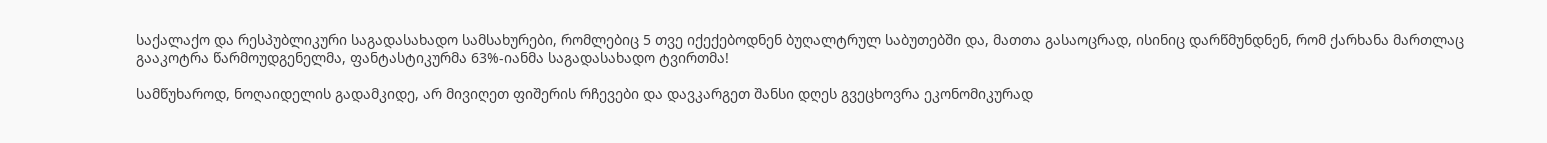საქალაქო და რესპუბლიკური საგადასახადო სამსახურები, რომლებიც 5 თვე იქექებოდნენ ბუღალტრულ საბუთებში და, მათთა გასაოცრად, ისინიც დარწმუნდნენ, რომ ქარხანა მართლაც გააკოტრა წარმოუდგენელმა, ფანტასტიკურმა 63%-იანმა საგადასახადო ტვირთმა!

სამწუხაროდ, ნოღაიდელის გადამკიდე, არ მივიღეთ ფიშერის რჩევები და დავკარგეთ შანსი დღეს გვეცხოვრა ეკონომიკურად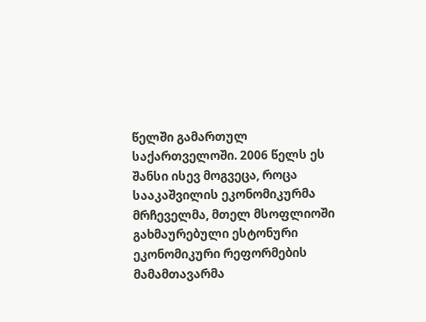წელში გამართულ საქართველოში. 2006 წელს ეს შანსი ისევ მოგვეცა, როცა სააკაშვილის ეკონომიკურმა მრჩეველმა, მთელ მსოფლიოში გახმაურებული ესტონური ეკონომიკური რეფორმების მამამთავარმა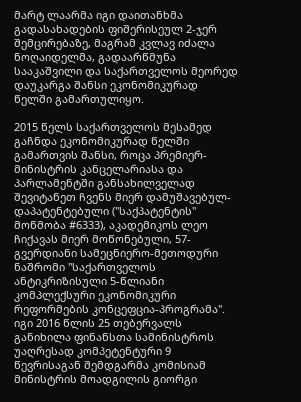მარტ ლაარმა იგი დაითანხმა გადასახადების ფიშერისეულ 2-ჯერ შემცირებაზე, მაგრამ კვლავ იძალა ნოღაიდელმა, გადაარწმუნა სააკაშვილი და საქართველოს მეორედ დაუკარგა შანსი ეკონომიკურად წელში გამართულიყო.

2015 წელს საქართველოს მესამედ გაჩნდა ეკონომიკურად წელში გამართვის შანსი, როცა პრემიერ-მინისტრის კანცელარიასა და პარლამენტში განსახილველად შევიტანეთ ჩვენს მიერ დამუშავებულ-დაპატენტებული ("საქპატენტის" მოწმობა #6333), აკადემიკოს ლეო ჩიქავას მიერ მოწონებული, 57-გვერდიანი სამეცნიერო-მეთოდური ნაშრომი "საქართველოს ანტიკრიზისული 5-წლიანი კომპლექსური ეკონომიკური რეფორმების კონცეფცია-პროგრამა". იგი 2016 წლის 25 თებერვალს განიხილა ფინანსთა სამინისტროს უაღრესად კომპეტენტური 9 წევრისაგან შემდგარმა კომისიამ მინისტრის მოადგილის გიორგი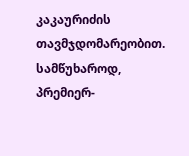კაკაურიძის თავმჯდომარეობით. სამწუხაროდ, პრემიერ-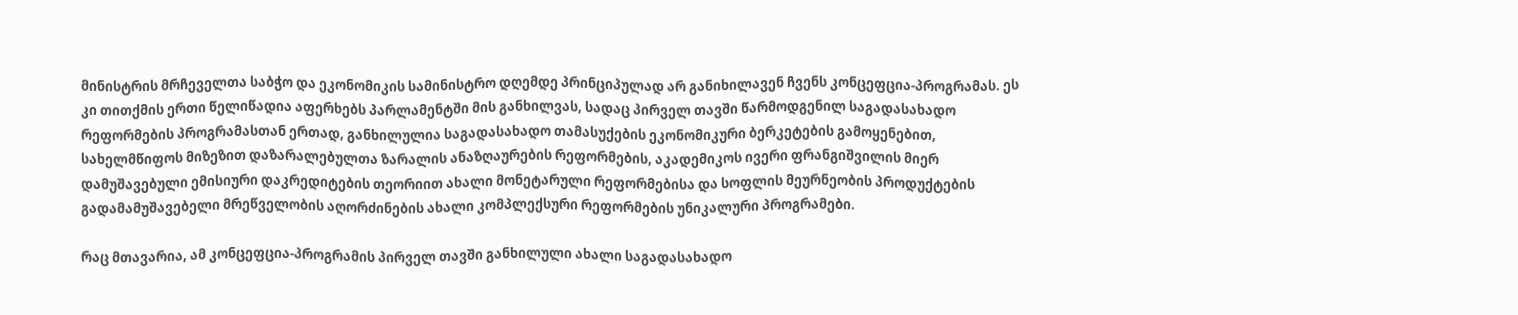მინისტრის მრჩეველთა საბჭო და ეკონომიკის სამინისტრო დღემდე პრინციპულად არ განიხილავენ ჩვენს კონცეფცია-პროგრამას. ეს კი თითქმის ერთი წელიწადია აფერხებს პარლამენტში მის განხილვას, სადაც პირველ თავში წარმოდგენილ საგადასახადო რეფორმების პროგრამასთან ერთად, განხილულია საგადასახადო თამასუქების ეკონომიკური ბერკეტების გამოყენებით, სახელმწიფოს მიზეზით დაზარალებულთა ზარალის ანაზღაურების რეფორმების, აკადემიკოს ივერი ფრანგიშვილის მიერ დამუშავებული ემისიური დაკრედიტების თეორიით ახალი მონეტარული რეფორმებისა და სოფლის მეურნეობის პროდუქტების გადამამუშავებელი მრეწველობის აღორძინების ახალი კომპლექსური რეფორმების უნიკალური პროგრამები.

რაც მთავარია, ამ კონცეფცია-პროგრამის პირველ თავში განხილული ახალი საგადასახადო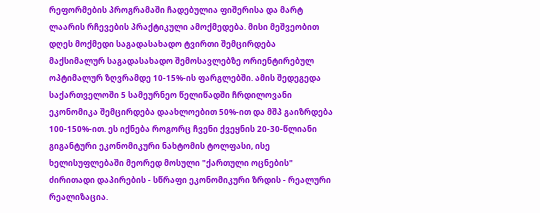რეფორმების პროგრამაში ჩადებულია ფიშერისა და მარტ ლაარის რჩევების პრაქტიკული ამოქმედება. მისი მეშვეობით დღეს მოქმედი საგადასახადო ტვირთი შემცირდება მაქსიმალურ საგადასახადო შემოსავლებზე ორიენტირებულ ოპტიმალურ ზღვრამდე 10-15%-ის ფარგლებში. ამის შედეგედა საქართველოში 5 სამეურნეო წელიწადში ჩრდილოვანი ეკონომიკა შემცირდება დაახლოებით 50%-ით და მშპ გაიზრდება 100-150%-ით. ეს იქნება როგორც ჩვენი ქვეყნის 20-30-წლიანი გიგანტური ეკონომიკური ნახტომის ტოლფასი, ისე ხელისუფლებაში მეორედ მოსული "ქართული ოცნების" ძირითადი დაპირების - სწრაფი ეკონომიკური ზრდის - რეალური რეალიზაცია.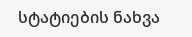სტატიების ნახვა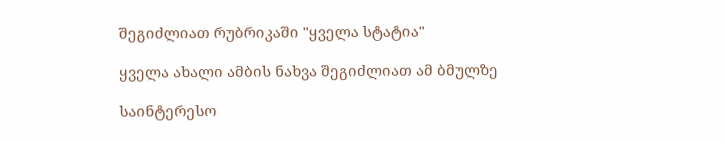შეგიძლიათ რუბრიკაში "ყველა სტატია"

ყველა ახალი ამბის ნახვა შეგიძლიათ ამ ბმულზე

საინტერესო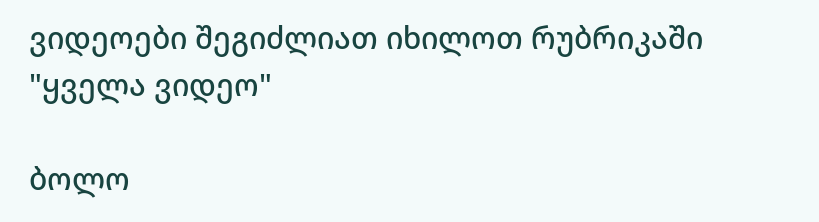ვიდეოები შეგიძლიათ იხილოთ რუბრიკაში "ყველა ვიდეო"

ბოლო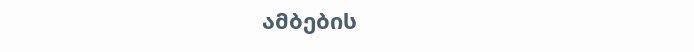ამბების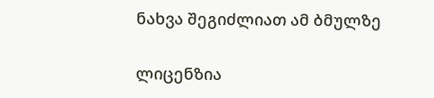ნახვა შეგიძლიათ ამ ბმულზე

ლიცენზია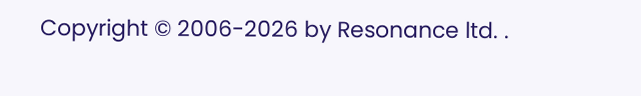Copyright © 2006-2026 by Resonance ltd. .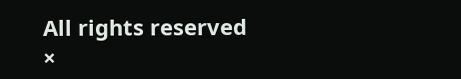All rights reserved
×